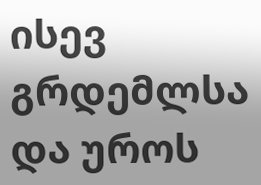ისევ გრდემლსა და უროს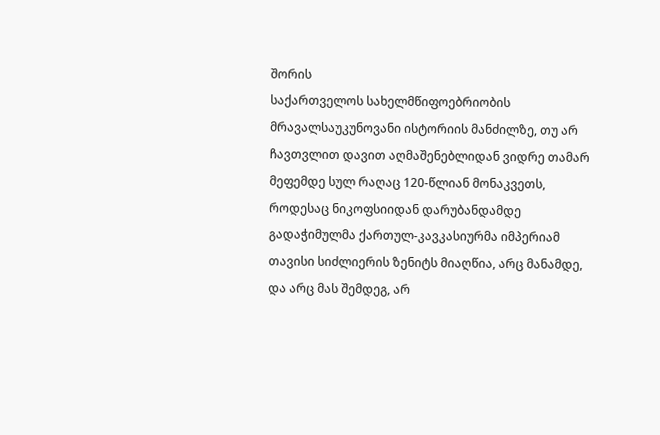შორის
საქართველოს სახელმწიფოებრიობის მრავალსაუკუნოვანი ისტორიის მანძილზე, თუ არ ჩავთვლით დავით აღმაშენებლიდან ვიდრე თამარ მეფემდე სულ რაღაც 120-წლიან მონაკვეთს, როდესაც ნიკოფსიიდან დარუბანდამდე გადაჭიმულმა ქართულ-კავკასიურმა იმპერიამ თავისი სიძლიერის ზენიტს მიაღწია, არც მანამდე, და არც მას შემდეგ, არ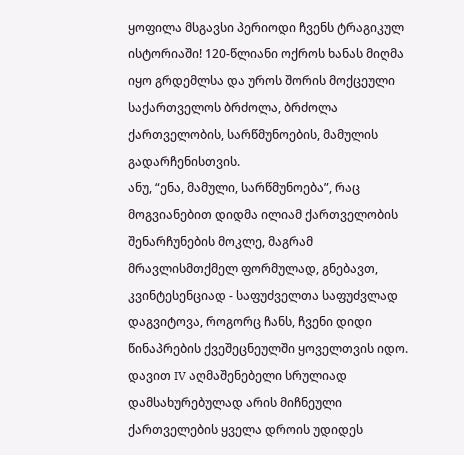ყოფილა მსგავსი პერიოდი ჩვენს ტრაგიკულ ისტორიაში! 120-წლიანი ოქროს ხანას მიღმა იყო გრდემლსა და უროს შორის მოქცეული საქართველოს ბრძოლა, ბრძოლა ქართველობის, სარწმუნოების, მამულის გადარჩენისთვის.
ანუ, “ენა, მამული, სარწმუნოება”, რაც მოგვიანებით დიდმა ილიამ ქართველობის შენარჩუნების მოკლე, მაგრამ მრავლისმთქმელ ფორმულად, გნებავთ, კვინტესენციად - საფუძველთა საფუძვლად დაგვიტოვა, როგორც ჩანს, ჩვენი დიდი წინაპრების ქვეშეცნეულში ყოველთვის იდო.
დავით IV აღმაშენებელი სრულიად დამსახურებულად არის მიჩნეული ქართველების ყველა დროის უდიდეს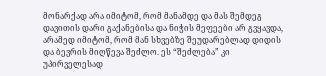მონარქად არა იმიტომ, რომ მანამდე და მას შემდეგ დავითის დარი გაქანებისა და ნიჭის მეფეები არ გვყავდა, არამედ იმიტომ, რომ მან სხვებზე შეუდარებლად დიდის და ბევრის მიღწევა შეძლო. ეს “შეძლება” კი უპირველესად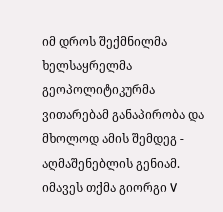იმ დროს შექმნილმა ხელსაყრელმა გეოპოლიტიკურმა ვითარებამ განაპირობა და მხოლოდ ამის შემდეგ - აღმაშენებლის გენიამ.
იმავეს თქმა გიორგი V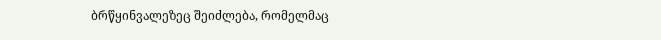ბრწყინვალეზეც შეიძლება, რომელმაც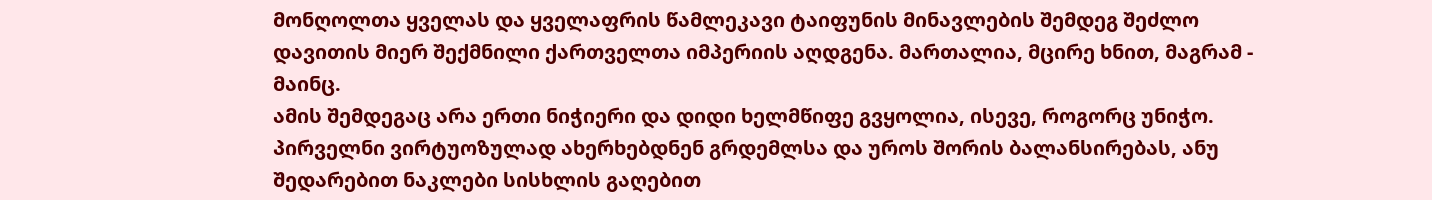მონღოლთა ყველას და ყველაფრის წამლეკავი ტაიფუნის მინავლების შემდეგ შეძლო დავითის მიერ შექმნილი ქართველთა იმპერიის აღდგენა. მართალია, მცირე ხნით, მაგრამ - მაინც.
ამის შემდეგაც არა ერთი ნიჭიერი და დიდი ხელმწიფე გვყოლია, ისევე, როგორც უნიჭო. პირველნი ვირტუოზულად ახერხებდნენ გრდემლსა და უროს შორის ბალანსირებას, ანუ შედარებით ნაკლები სისხლის გაღებით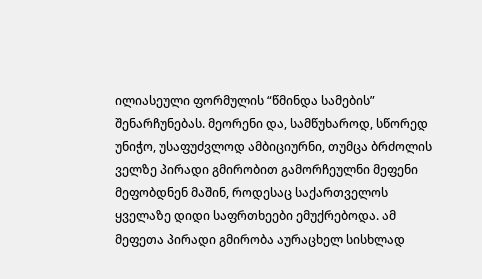ილიასეული ფორმულის “წმინდა სამების” შენარჩუნებას. მეორენი და, სამწუხაროდ, სწორედ უნიჭო, უსაფუძვლოდ ამბიციურნი, თუმცა ბრძოლის ველზე პირადი გმირობით გამორჩეულნი მეფენი მეფობდნენ მაშინ, როდესაც საქართველოს ყველაზე დიდი საფრთხეები ემუქრებოდა. ამ მეფეთა პირადი გმირობა აურაცხელ სისხლად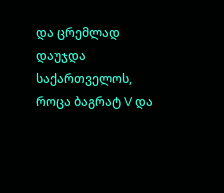და ცრემლად დაუჯდა საქართველოს, როცა ბაგრატ V და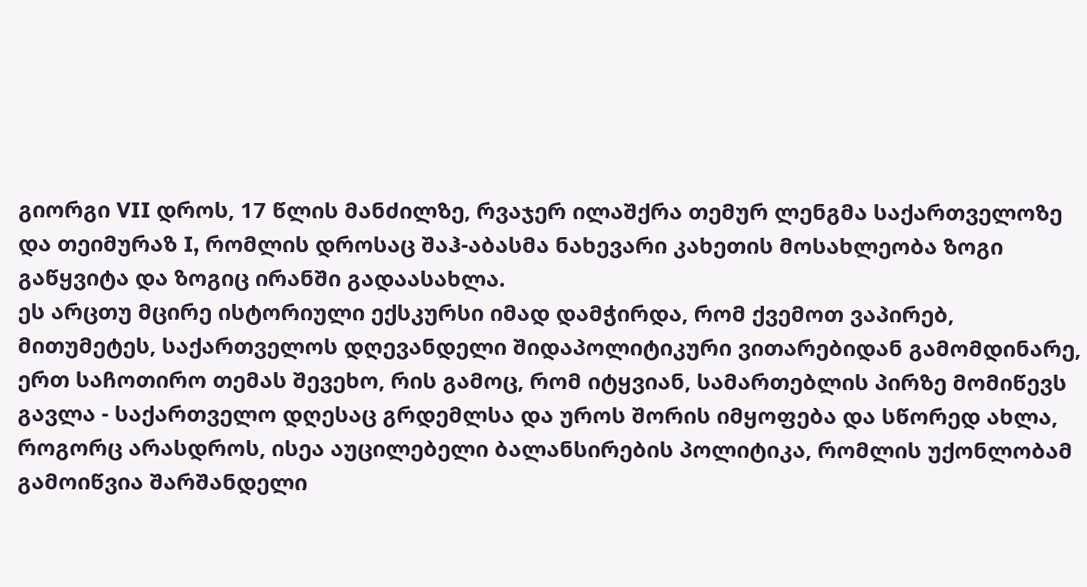გიორგი VII დროს, 17 წლის მანძილზე, რვაჯერ ილაშქრა თემურ ლენგმა საქართველოზე და თეიმურაზ I, რომლის დროსაც შაჰ-აბასმა ნახევარი კახეთის მოსახლეობა ზოგი გაწყვიტა და ზოგიც ირანში გადაასახლა.
ეს არცთუ მცირე ისტორიული ექსკურსი იმად დამჭირდა, რომ ქვემოთ ვაპირებ, მითუმეტეს, საქართველოს დღევანდელი შიდაპოლიტიკური ვითარებიდან გამომდინარე, ერთ საჩოთირო თემას შევეხო, რის გამოც, რომ იტყვიან, სამართებლის პირზე მომიწევს გავლა - საქართველო დღესაც გრდემლსა და უროს შორის იმყოფება და სწორედ ახლა, როგორც არასდროს, ისეა აუცილებელი ბალანსირების პოლიტიკა, რომლის უქონლობამ გამოიწვია შარშანდელი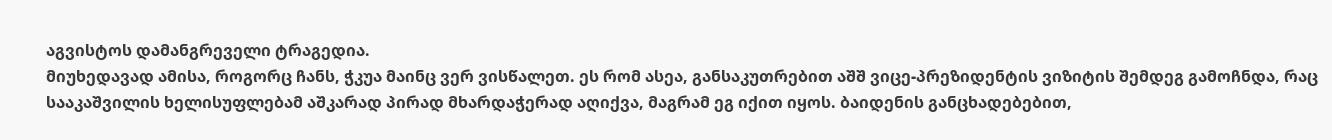აგვისტოს დამანგრეველი ტრაგედია.
მიუხედავად ამისა, როგორც ჩანს, ჭკუა მაინც ვერ ვისწალეთ. ეს რომ ასეა, განსაკუთრებით აშშ ვიცე-პრეზიდენტის ვიზიტის შემდეგ გამოჩნდა, რაც სააკაშვილის ხელისუფლებამ აშკარად პირად მხარდაჭერად აღიქვა, მაგრამ ეგ იქით იყოს. ბაიდენის განცხადებებით,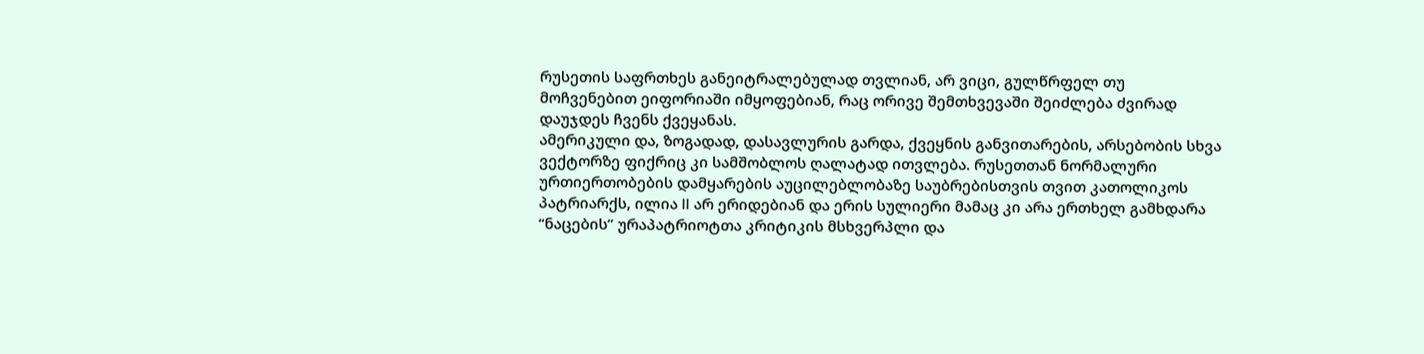რუსეთის საფრთხეს განეიტრალებულად თვლიან, არ ვიცი, გულწრფელ თუ მოჩვენებით ეიფორიაში იმყოფებიან, რაც ორივე შემთხვევაში შეიძლება ძვირად დაუჯდეს ჩვენს ქვეყანას.
ამერიკული და, ზოგადად, დასავლურის გარდა, ქვეყნის განვითარების, არსებობის სხვა ვექტორზე ფიქრიც კი სამშობლოს ღალატად ითვლება. რუსეთთან ნორმალური ურთიერთობების დამყარების აუცილებლობაზე საუბრებისთვის თვით კათოლიკოს პატრიარქს, ილია II არ ერიდებიან და ერის სულიერი მამაც კი არა ერთხელ გამხდარა “ნაცების” ურაპატრიოტთა კრიტიკის მსხვერპლი და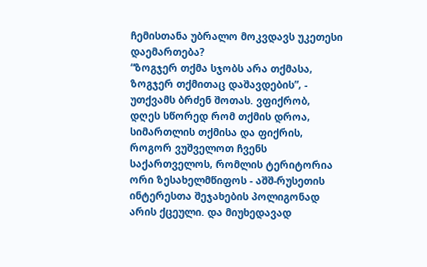ჩემისთანა უბრალო მოკვდავს უკეთესი დაემართება?
“ზოგჯერ თქმა სჯობს არა თქმასა, ზოგჯერ თქმითაც დაშავდების”, - უთქვამს ბრძენ შოთას. ვფიქრობ, დღეს სწორედ რომ თქმის დროა, სიმართლის თქმისა და ფიქრის, როგორ ვუშველოთ ჩვენს საქართველოს, რომლის ტერიტორია ორი ზესახელმწიფოს - აშშ-რუსეთის ინტერესთა შეჯახების პოლიგონად არის ქცეული. და მიუხედავად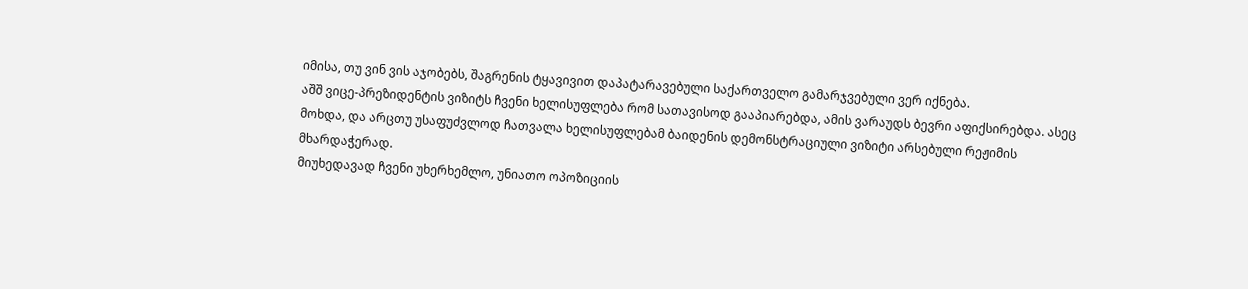იმისა, თუ ვინ ვის აჯობებს, შაგრენის ტყავივით დაპატარავებული საქართველო გამარჯვებული ვერ იქნება.
აშშ ვიცე-პრეზიდენტის ვიზიტს ჩვენი ხელისუფლება რომ სათავისოდ გააპიარებდა, ამის ვარაუდს ბევრი აფიქსირებდა. ასეც მოხდა, და არცთუ უსაფუძვლოდ ჩათვალა ხელისუფლებამ ბაიდენის დემონსტრაციული ვიზიტი არსებული რეჟიმის მხარდაჭერად.
მიუხედავად ჩვენი უხერხემლო, უნიათო ოპოზიციის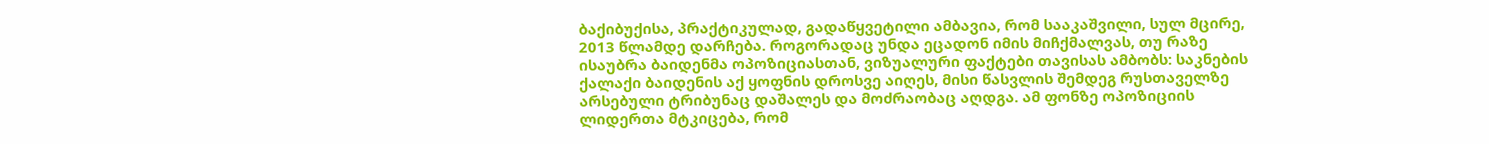ბაქიბუქისა, პრაქტიკულად, გადაწყვეტილი ამბავია, რომ სააკაშვილი, სულ მცირე, 2013 წლამდე დარჩება. როგორადაც უნდა ეცადონ იმის მიჩქმალვას, თუ რაზე ისაუბრა ბაიდენმა ოპოზიციასთან, ვიზუალური ფაქტები თავისას ამბობს: საკნების ქალაქი ბაიდენის აქ ყოფნის დროსვე აიღეს, მისი წასვლის შემდეგ რუსთაველზე არსებული ტრიბუნაც დაშალეს და მოძრაობაც აღდგა. ამ ფონზე ოპოზიციის ლიდერთა მტკიცება, რომ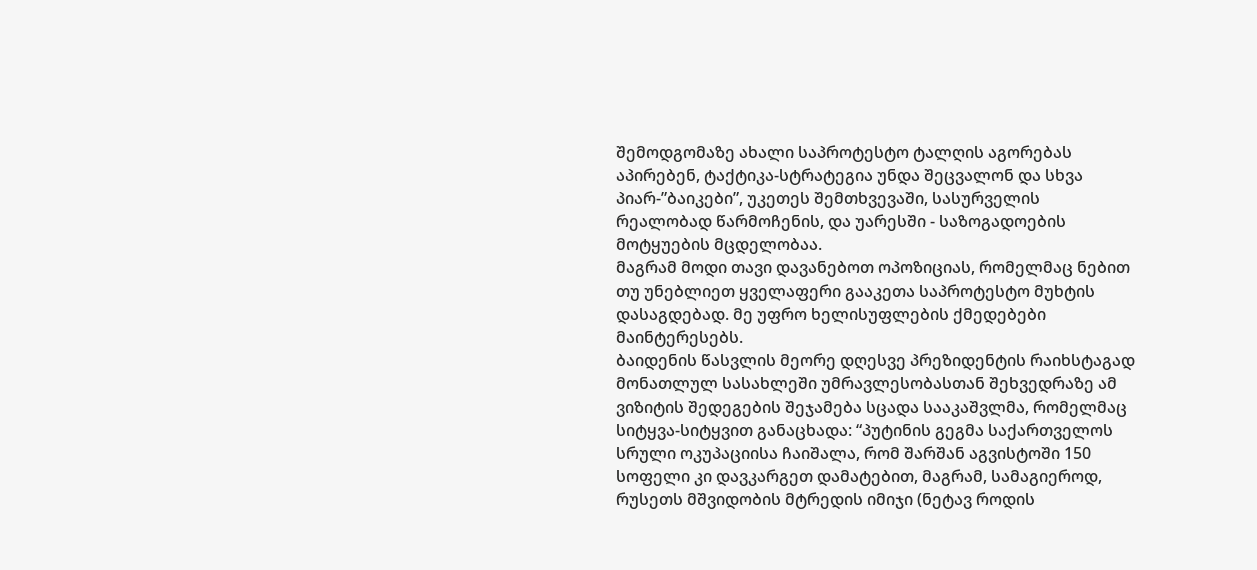შემოდგომაზე ახალი საპროტესტო ტალღის აგორებას აპირებენ, ტაქტიკა-სტრატეგია უნდა შეცვალონ და სხვა პიარ-”ბაიკები”, უკეთეს შემთხვევაში, სასურველის რეალობად წარმოჩენის, და უარესში - საზოგადოების მოტყუების მცდელობაა.
მაგრამ მოდი თავი დავანებოთ ოპოზიციას, რომელმაც ნებით თუ უნებლიეთ ყველაფერი გააკეთა საპროტესტო მუხტის დასაგდებად. მე უფრო ხელისუფლების ქმედებები მაინტერესებს.
ბაიდენის წასვლის მეორე დღესვე პრეზიდენტის რაიხსტაგად მონათლულ სასახლეში უმრავლესობასთან შეხვედრაზე ამ ვიზიტის შედეგების შეჯამება სცადა სააკაშვლმა, რომელმაც სიტყვა-სიტყვით განაცხადა: “პუტინის გეგმა საქართველოს სრული ოკუპაციისა ჩაიშალა, რომ შარშან აგვისტოში 150 სოფელი კი დავკარგეთ დამატებით, მაგრამ, სამაგიეროდ, რუსეთს მშვიდობის მტრედის იმიჯი (ნეტავ როდის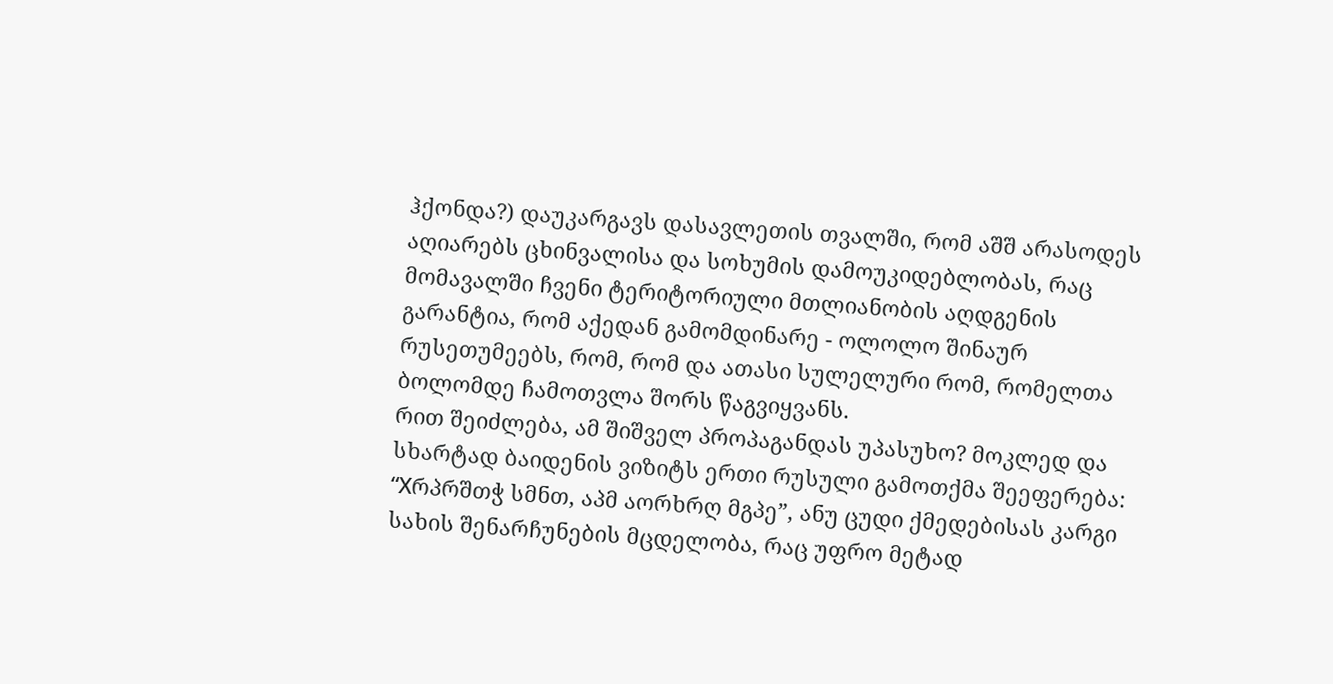ჰქონდა?) დაუკარგავს დასავლეთის თვალში, რომ აშშ არასოდეს აღიარებს ცხინვალისა და სოხუმის დამოუკიდებლობას, რაც მომავალში ჩვენი ტერიტორიული მთლიანობის აღდგენის გარანტია, რომ აქედან გამომდინარე - ოლოლო შინაურ რუსეთუმეებს, რომ, რომ და ათასი სულელური რომ, რომელთა ბოლომდე ჩამოთვლა შორს წაგვიყვანს.
რით შეიძლება, ამ შიშველ პროპაგანდას უპასუხო? მოკლედ და სხარტად ბაიდენის ვიზიტს ერთი რუსული გამოთქმა შეეფერება: “Хრპრშთჭ სმნთ, აპმ აორხრღ მგპე”, ანუ ცუდი ქმედებისას კარგი სახის შენარჩუნების მცდელობა, რაც უფრო მეტად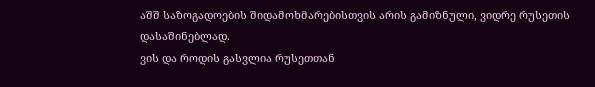აშშ საზოგადოების შიდამოხმარებისთვის არის გამიზნული, ვიდრე რუსეთის დასაშინებლად.
ვის და როდის გასვლია რუსეთთან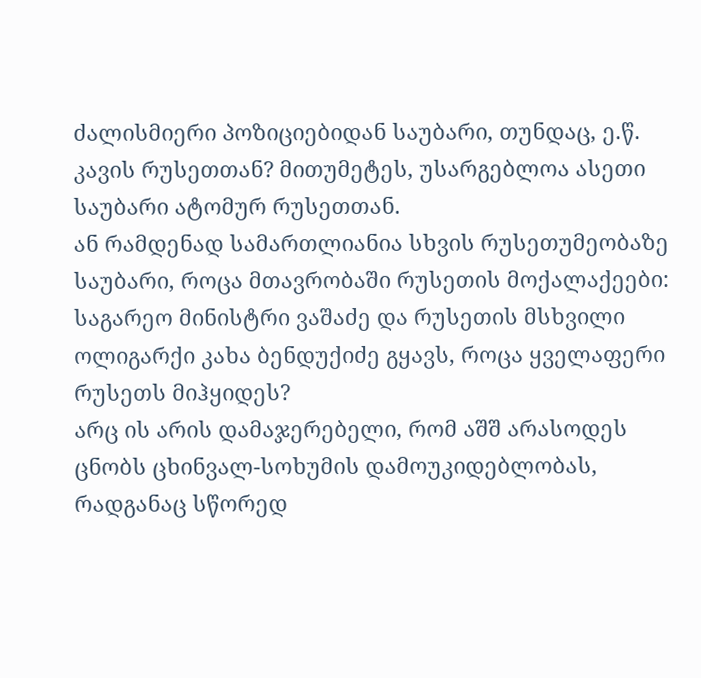ძალისმიერი პოზიციებიდან საუბარი, თუნდაც, ე.წ. კავის რუსეთთან? მითუმეტეს, უსარგებლოა ასეთი საუბარი ატომურ რუსეთთან.
ან რამდენად სამართლიანია სხვის რუსეთუმეობაზე საუბარი, როცა მთავრობაში რუსეთის მოქალაქეები: საგარეო მინისტრი ვაშაძე და რუსეთის მსხვილი ოლიგარქი კახა ბენდუქიძე გყავს, როცა ყველაფერი რუსეთს მიჰყიდეს?
არც ის არის დამაჯერებელი, რომ აშშ არასოდეს ცნობს ცხინვალ-სოხუმის დამოუკიდებლობას, რადგანაც სწორედ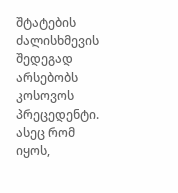შტატების ძალისხმევის შედეგად არსებობს კოსოვოს პრეცედენტი. ასეც რომ იყოს,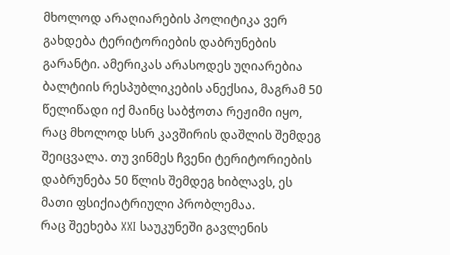მხოლოდ არაღიარების პოლიტიკა ვერ გახდება ტერიტორიების დაბრუნების გარანტი. ამერიკას არასოდეს უღიარებია ბალტიის რესპუბლიკების ანექსია, მაგრამ 50 წელიწადი იქ მაინც საბჭოთა რეჟიმი იყო, რაც მხოლოდ სსრ კავშირის დაშლის შემდეგ შეიცვალა. თუ ვინმეს ჩვენი ტერიტორიების დაბრუნება 50 წლის შემდეგ ხიბლავს, ეს მათი ფსიქიატრიული პრობლემაა.
რაც შეეხება XXI საუკუნეში გავლენის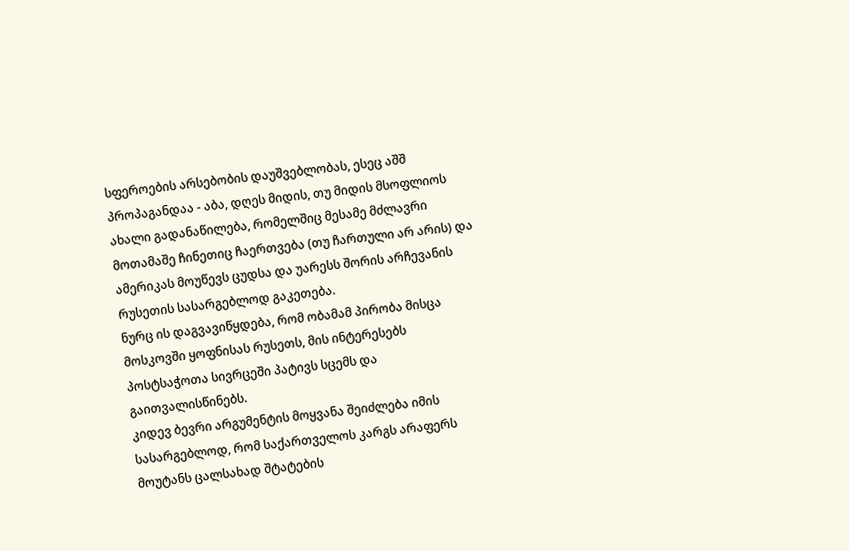სფეროების არსებობის დაუშვებლობას, ესეც აშშ პროპაგანდაა - აბა, დღეს მიდის, თუ მიდის მსოფლიოს ახალი გადანაწილება, რომელშიც მესამე მძლავრი მოთამაშე ჩინეთიც ჩაერთვება (თუ ჩართული არ არის) და ამერიკას მოუწევს ცუდსა და უარესს შორის არჩევანის რუსეთის სასარგებლოდ გაკეთება.
ნურც ის დაგვავიწყდება, რომ ობამამ პირობა მისცა მოსკოვში ყოფნისას რუსეთს, მის ინტერესებს პოსტსაჭოთა სივრცეში პატივს სცემს და გაითვალისწინებს.
კიდევ ბევრი არგუმენტის მოყვანა შეიძლება იმის სასარგებლოდ, რომ საქართველოს კარგს არაფერს მოუტანს ცალსახად შტატების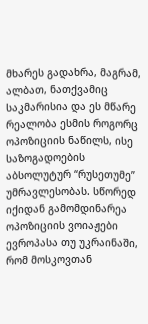მხარეს გადახრა, მაგრამ, ალბათ, ნათქვამიც საკმარისია და ეს მწარე რეალობა ესმის როგორც ოპოზიციის ნაწილს, ისე საზოგადოების აბსოლუტურ “რუსეთუმე” უმრავლესობას. სწორედ იქიდან გამომდინარეა ოპოზიციის ვოიაჟები ევროპასა თუ უკრაინაში, რომ მოსკოვთან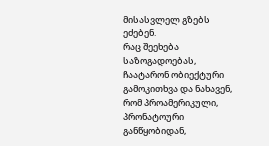მისასვლელ გზებს ეძებენ.
რაც შეეხება საზოგადოებას, ჩაატარონ ობიექტური გამოკითხვა და ნახავენ, რომ პროამერიკული, პრონატოური განწყობიდან,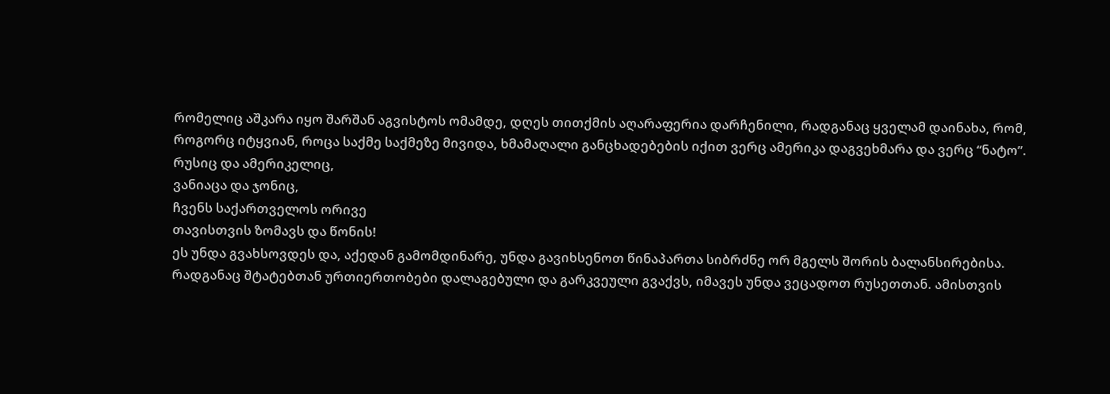რომელიც აშკარა იყო შარშან აგვისტოს ომამდე, დღეს თითქმის აღარაფერია დარჩენილი, რადგანაც ყველამ დაინახა, რომ, როგორც იტყვიან, როცა საქმე საქმეზე მივიდა, ხმამაღალი განცხადებების იქით ვერც ამერიკა დაგვეხმარა და ვერც “ნატო”.
რუსიც და ამერიკელიც,
ვანიაცა და ჯონიც,
ჩვენს საქართველოს ორივე
თავისთვის ზომავს და წონის!
ეს უნდა გვახსოვდეს და, აქედან გამომდინარე, უნდა გავიხსენოთ წინაპართა სიბრძნე ორ მგელს შორის ბალანსირებისა.
რადგანაც შტატებთან ურთიერთობები დალაგებული და გარკვეული გვაქვს, იმავეს უნდა ვეცადოთ რუსეთთან. ამისთვის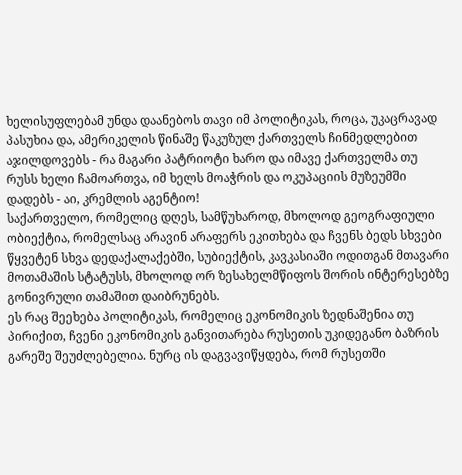ხელისუფლებამ უნდა დაანებოს თავი იმ პოლიტიკას, როცა, უკაცრავად პასუხია და, ამერიკელის წინაშე წაკუზულ ქართველს ჩინმედლებით აჯილდოვებს - რა მაგარი პატრიოტი ხარო და იმავე ქართველმა თუ რუსს ხელი ჩამოართვა, იმ ხელს მოაჭრის და ოკუპაციის მუზეუმში დადებს - აი, კრემლის აგენტიო!
საქართველო, რომელიც დღეს, სამწუხაროდ, მხოლოდ გეოგრაფიული ობიექტია, რომელსაც არავინ არაფერს ეკითხება და ჩვენს ბედს სხვები წყვეტენ სხვა დედაქალაქებში, სუბიექტის, კავკასიაში ოდითგან მთავარი მოთამაშის სტატუსს, მხოლოდ ორ ზესახელმწიფოს შორის ინტერესებზე გონივრული თამაშით დაიბრუნებს.
ეს რაც შეეხება პოლიტიკას, რომელიც ეკონომიკის ზედნაშენია თუ პირიქით, ჩვენი ეკონომიკის განვითარება რუსეთის უკიდეგანო ბაზრის გარეშე შეუძლებელია. ნურც ის დაგვავიწყდება, რომ რუსეთში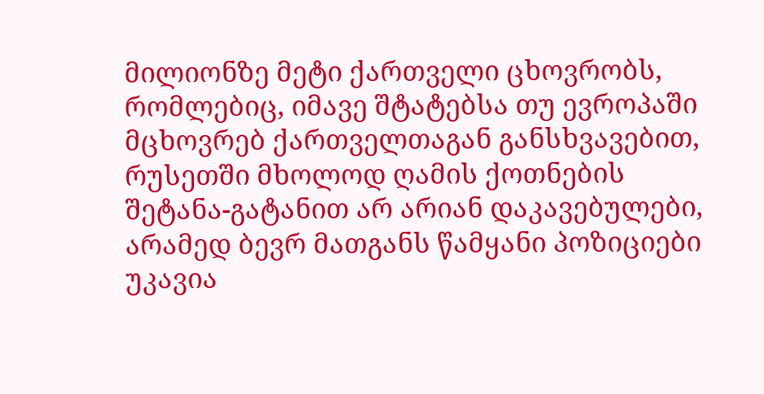მილიონზე მეტი ქართველი ცხოვრობს, რომლებიც, იმავე შტატებსა თუ ევროპაში მცხოვრებ ქართველთაგან განსხვავებით, რუსეთში მხოლოდ ღამის ქოთნების შეტანა-გატანით არ არიან დაკავებულები, არამედ ბევრ მათგანს წამყანი პოზიციები უკავია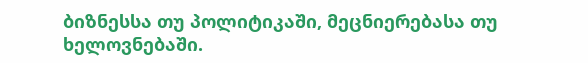ბიზნესსა თუ პოლიტიკაში, მეცნიერებასა თუ ხელოვნებაში.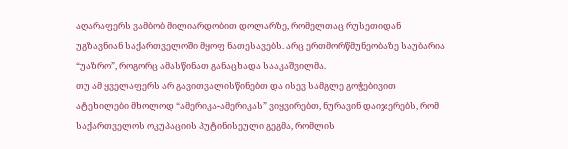აღარაფერს ვამბობ მილიარდობით დოლარზე, რომელთაც რუსეთიდან უგზავნიან საქართველოში მყოფ ნათესავებს. არც ერთმორწმუნეობაზე საუბარია “უაზრო”, როგორც ამასწინათ განაცხადა სააკაშვილმა.
თუ ამ ყველაფერს არ გავითვალისწინებთ და ისევ სამგლე გოჭებივით ატეხილები მხოლოდ “ამერიკა-ამერიკას” ვიყვირებთ, ნურავინ დაიჯერებს, რომ საქართველოს ოკუპაციის პუტინისეული გეგმა, რომლის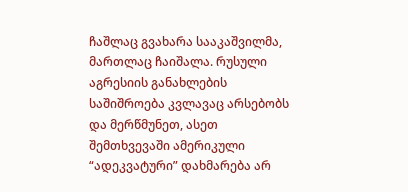ჩაშლაც გვახარა სააკაშვილმა, მართლაც ჩაიშალა. რუსული აგრესიის განახლების საშიშროება კვლავაც არსებობს და მერწმუნეთ, ასეთ შემთხვევაში ამერიკული “ადეკვატური” დახმარება არ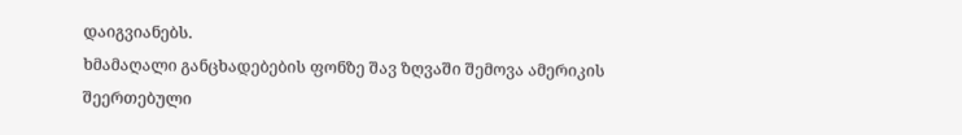დაიგვიანებს.
ხმამაღალი განცხადებების ფონზე შავ ზღვაში შემოვა ამერიკის შეერთებული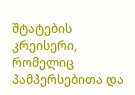შტატების კრეისერი, რომელიც პამპერსებითა და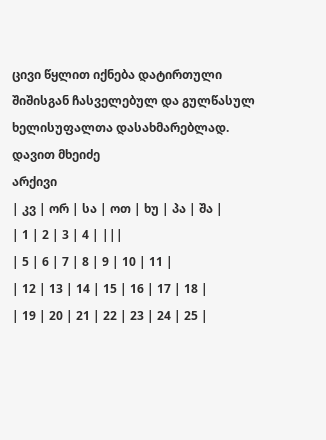ცივი წყლით იქნება დატირთული შიშისგან ჩასველებულ და გულწასულ ხელისუფალთა დასახმარებლად.
დავით მხეიძე
არქივი
| კვ | ორ | სა | ოთ | ხუ | პა | შა |
| 1 | 2 | 3 | 4 | |||
| 5 | 6 | 7 | 8 | 9 | 10 | 11 |
| 12 | 13 | 14 | 15 | 16 | 17 | 18 |
| 19 | 20 | 21 | 22 | 23 | 24 | 25 |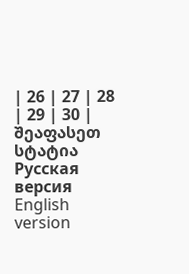| 26 | 27 | 28 | 29 | 30 |
შეაფასეთ სტატია
Русская версия
English version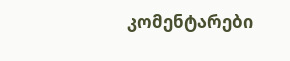კომენტარები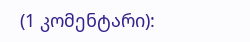(1 კომენტარი):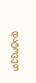დატოვეთ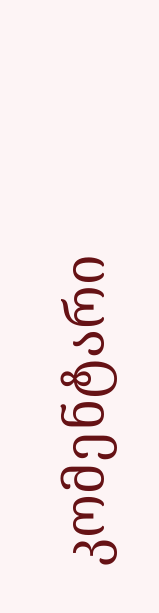კომენტარი